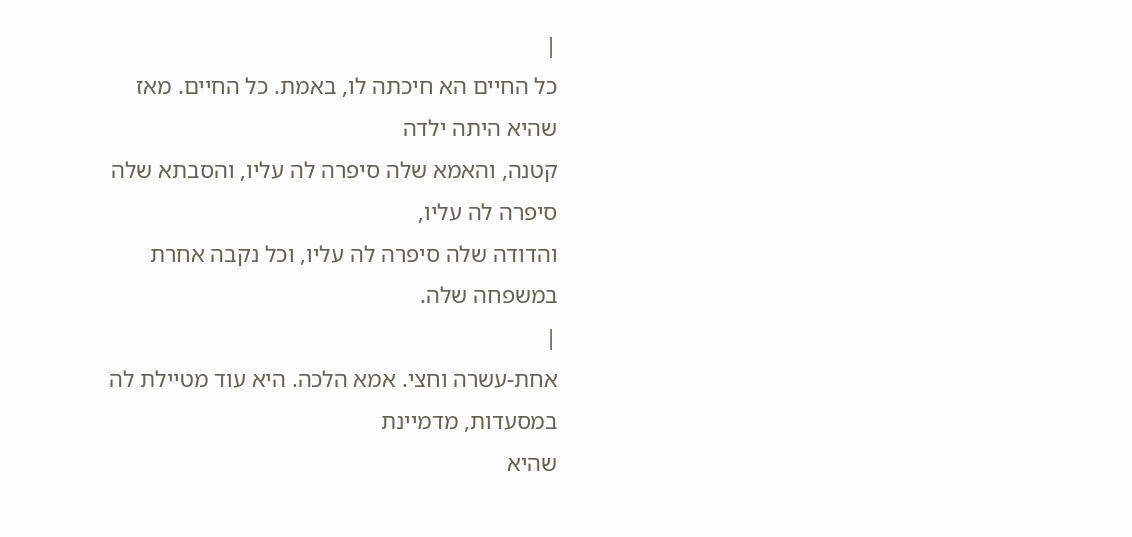|
כל החיים הא חיכתה לו, באמת. כל החיים. מאז שהיא היתה ילדה
קטנה, והאמא שלה סיפרה לה עליו, והסבתא שלה סיפרה לה עליו,
והדודה שלה סיפרה לה עליו, וכל נקבה אחרת במשפחה שלה.
|
אחת-עשרה וחצי. אמא הלכה. היא עוד מטיילת לה במסעדות, מדמיינת
שהיא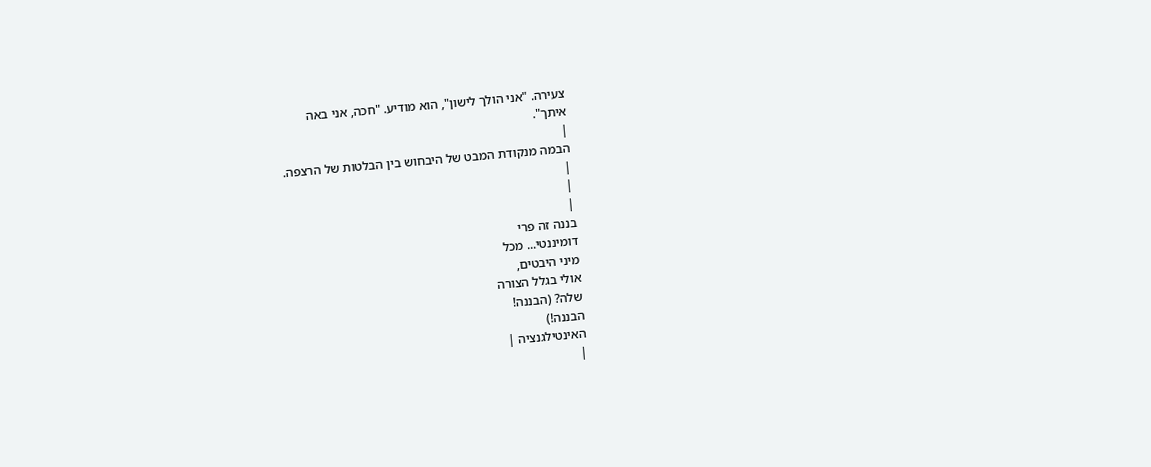צעירה. "אני הולך לישון", הוא מודיע. "חכה, אני באה
איתך".
|
הבמה מנקודת המבט של היבחוש בין הבלטות של הרצפה.
|
|
|
בננה זה פרי
דומיננטי... מכל
מיני היבטים,
אולי בגלל הצורה
שלה? (הבננה!
הבננה!)
האינטילגנציה |
|